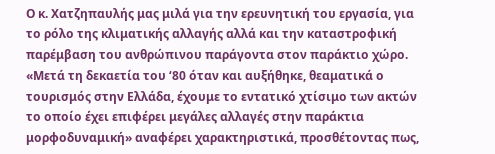Ο κ. Χατζηπαυλής μας μιλά για την ερευνητική του εργασία, για το ρόλο της κλιματικής αλλαγής αλλά και την καταστροφική παρέμβαση του ανθρώπινου παράγοντα στον παράκτιο χώρο. «Μετά τη δεκαετία του ‘80 όταν και αυξήθηκε, θεαματικά ο τουρισμός στην Ελλάδα, έχουμε το εντατικό χτίσιμο των ακτών το οποίο έχει επιφέρει μεγάλες αλλαγές στην παράκτια μορφοδυναμική» αναφέρει χαρακτηριστικά, προσθέτοντας πως,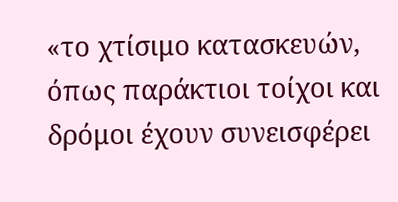«το χτίσιμο κατασκευών, όπως παράκτιοι τοίχοι και δρόμοι έχουν συνεισφέρει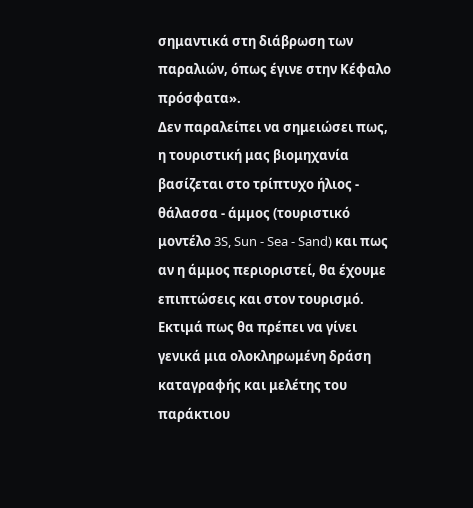σημαντικά στη διάβρωση των παραλιών, όπως έγινε στην Κέφαλο πρόσφατα».
Δεν παραλείπει να σημειώσει πως, η τουριστική μας βιομηχανία βασίζεται στο τρίπτυχο ήλιος - θάλασσα - άμμος (τουριστικό μοντέλο 3S, Sun - Sea - Sand) και πως αν η άμμος περιοριστεί, θα έχουμε επιπτώσεις και στον τουρισμό.
Εκτιμά πως θα πρέπει να γίνει γενικά μια ολοκληρωμένη δράση καταγραφής και μελέτης του παράκτιου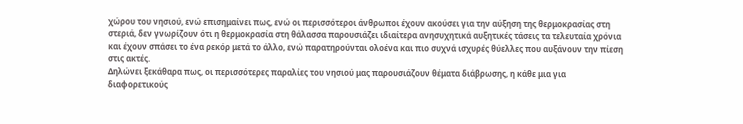χώρου του νησιού, ενώ επισημαίνει πως, ενώ οι περισσότεροι άνθρωποι έχουν ακούσει για την αύξηση της θερμοκρασίας στη στεριά, δεν γνωρίζουν ότι η θερμοκρασία στη θάλασσα παρουσιάζει ιδιαίτερα ανησυχητικά αυξητικές τάσεις τα τελευταία χρόνια και έχουν σπάσει το ένα ρεκόρ μετά το άλλο, ενώ παρατηρούνται ολοένα και πιο συχνά ισχυρές θύελλες που αυξάνουν την πίεση στις ακτές.
Δηλώνει ξεκάθαρα πως, οι περισσότερες παραλίες του νησιού μας παρουσιάζουν θέματα διάβρωσης, η κάθε μια για διαφορετικούς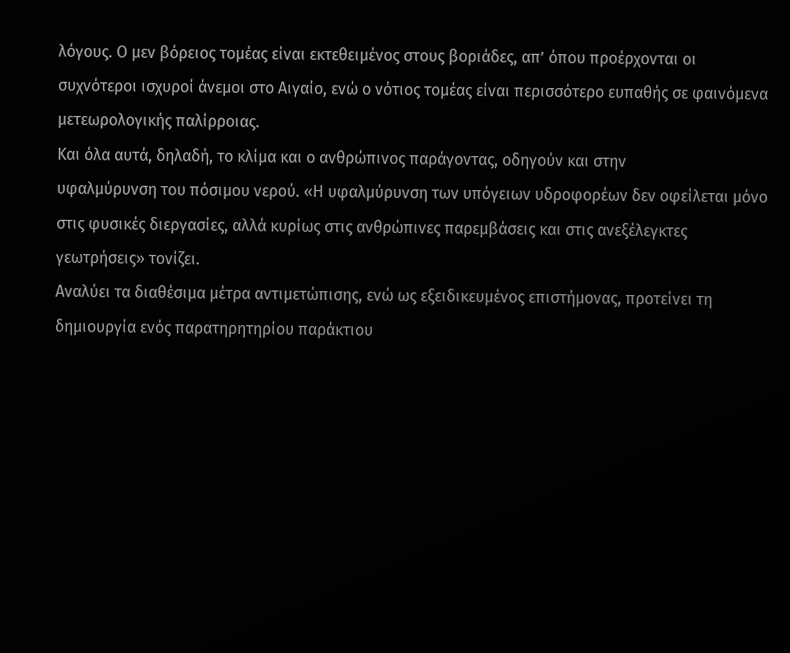λόγους. Ο μεν βόρειος τομέας είναι εκτεθειμένος στους βοριάδες, απ’ όπου προέρχονται οι συχνότεροι ισχυροί άνεμοι στο Αιγαίο, ενώ ο νότιος τομέας είναι περισσότερο ευπαθής σε φαινόμενα μετεωρολογικής παλίρροιας.
Και όλα αυτά, δηλαδή, το κλίμα και ο ανθρώπινος παράγοντας, οδηγούν και στην
υφαλμύρυνση του πόσιμου νερού. «Η υφαλμύρυνση των υπόγειων υδροφορέων δεν οφείλεται μόνο στις φυσικές διεργασίες, αλλά κυρίως στις ανθρώπινες παρεμβάσεις και στις ανεξέλεγκτες γεωτρήσεις» τονίζει.
Αναλύει τα διαθέσιμα μέτρα αντιμετώπισης, ενώ ως εξειδικευμένος επιστήμονας, προτείνει τη δημιουργία ενός παρατηρητηρίου παράκτιου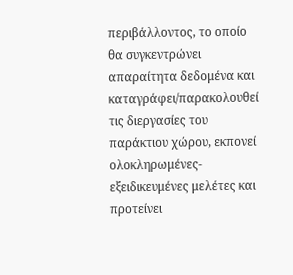περιβάλλοντος, το οποίο θα συγκεντρώνει απαραίτητα δεδομένα και καταγράφει/παρακολουθεί τις διεργασίες του παράκτιου χώρου, εκπονεί ολοκληρωμένες-εξειδικευμένες μελέτες και προτείνει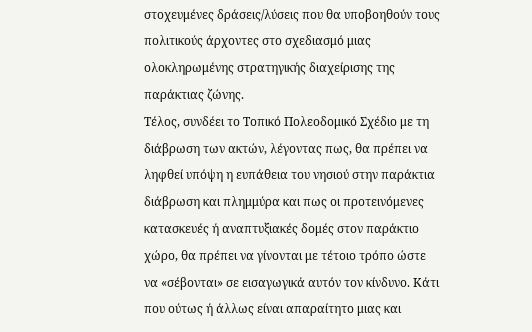στοχευμένες δράσεις/λύσεις που θα υποβοηθούν τους πολιτικούς άρχοντες στο σχεδιασμό μιας ολοκληρωμένης στρατηγικής διαχείρισης της παράκτιας ζώνης.
Τέλος, συνδέει το Τοπικό Πολεοδομικό Σχέδιο με τη διάβρωση των ακτών, λέγοντας πως, θα πρέπει να ληφθεί υπόψη η ευπάθεια του νησιού στην παράκτια διάβρωση και πλημμύρα και πως οι προτεινόμενες κατασκευές ή αναπτυξιακές δομές στον παράκτιο χώρο, θα πρέπει να γίνονται με τέτοιο τρόπο ώστε να «σέβονται» σε εισαγωγικά αυτόν τον κίνδυνο. Κάτι που ούτως ή άλλως είναι απαραίτητο μιας και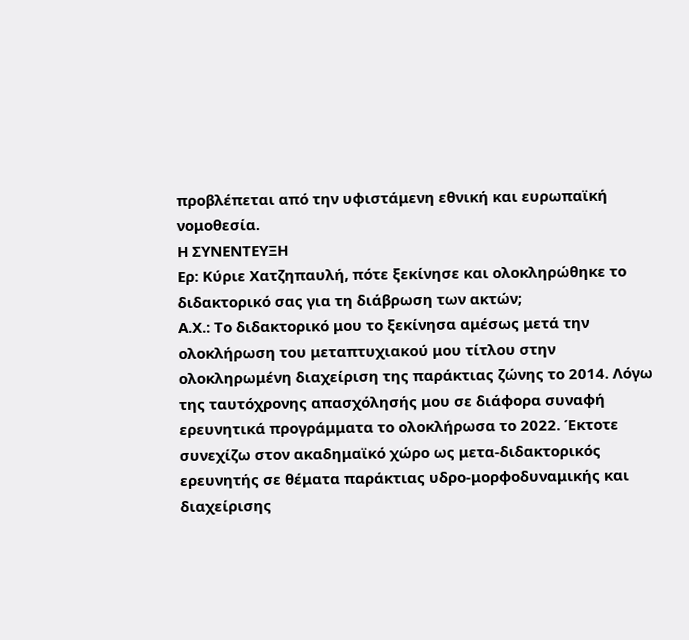προβλέπεται από την υφιστάμενη εθνική και ευρωπαϊκή νομοθεσία.
Η ΣΥΝΕΝΤΕΥΞΗ
Ερ: Κύριε Χατζηπαυλή, πότε ξεκίνησε και ολοκληρώθηκε το διδακτορικό σας για τη διάβρωση των ακτών;
Α.Χ.: Το διδακτορικό μου το ξεκίνησα αμέσως μετά την ολοκλήρωση του μεταπτυχιακού μου τίτλου στην ολοκληρωμένη διαχείριση της παράκτιας ζώνης το 2014. Λόγω της ταυτόχρονης απασχόλησής μου σε διάφορα συναφή ερευνητικά προγράμματα το ολοκλήρωσα το 2022. Έκτοτε συνεχίζω στον ακαδημαϊκό χώρο ως μετα-διδακτορικός ερευνητής σε θέματα παράκτιας υδρο-μορφοδυναμικής και διαχείρισης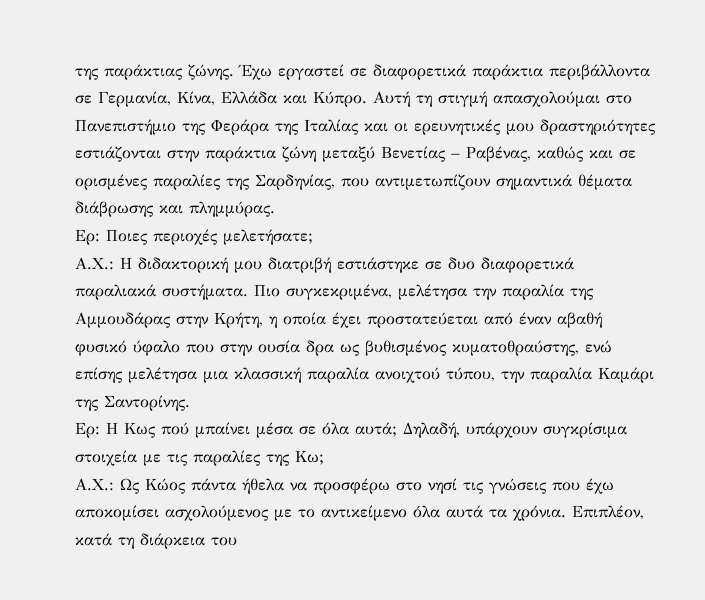της παράκτιας ζώνης. Έχω εργαστεί σε διαφορετικά παράκτια περιβάλλοντα σε Γερμανία, Κίνα, Ελλάδα και Κύπρο. Αυτή τη στιγμή απασχολούμαι στο Πανεπιστήμιο της Φεράρα της Ιταλίας και οι ερευνητικές μου δραστηριότητες εστιάζονται στην παράκτια ζώνη μεταξύ Βενετίας – Ραβένας, καθώς και σε ορισμένες παραλίες της Σαρδηνίας, που αντιμετωπίζουν σημαντικά θέματα διάβρωσης και πλημμύρας.
Ερ: Ποιες περιοχές μελετήσατε;
Α.Χ.: Η διδακτορική μου διατριβή εστιάστηκε σε δυο διαφορετικά παραλιακά συστήματα. Πιο συγκεκριμένα, μελέτησα την παραλία της Αμμουδάρας στην Κρήτη, η οποία έχει προστατεύεται από έναν αβαθή φυσικό ύφαλο που στην ουσία δρα ως βυθισμένος κυματοθραύστης, ενώ επίσης μελέτησα μια κλασσική παραλία ανοιχτού τύπου, την παραλία Καμάρι της Σαντορίνης.
Ερ: Η Κως πού μπαίνει μέσα σε όλα αυτά; Δηλαδή, υπάρχουν συγκρίσιμα στοιχεία με τις παραλίες της Κω;
Α.Χ.: Ως Κώος πάντα ήθελα να προσφέρω στο νησί τις γνώσεις που έχω αποκομίσει ασχολούμενος με το αντικείμενο όλα αυτά τα χρόνια. Επιπλέον, κατά τη διάρκεια του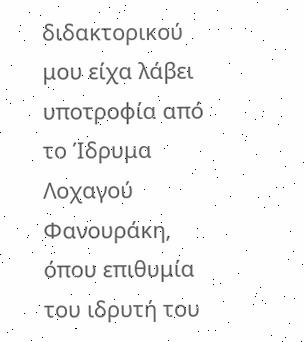διδακτορικού μου είχα λάβει υποτροφία από το Ίδρυμα Λοχαγού Φανουράκη, όπου επιθυμία του ιδρυτή του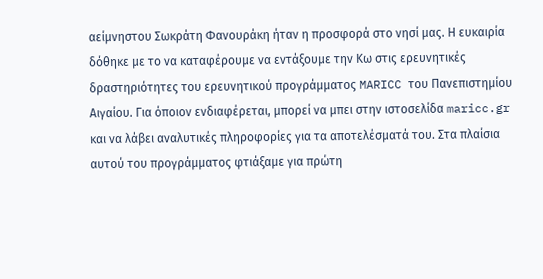αείμνηστου Σωκράτη Φανουράκη ήταν η προσφορά στο νησί μας. Η ευκαιρία δόθηκε με το να καταφέρουμε να εντάξουμε την Κω στις ερευνητικές δραστηριότητες του ερευνητικού προγράμματος MARICC του Πανεπιστημίου Αιγαίου. Για όποιον ενδιαφέρεται, μπορεί να μπει στην ιστοσελίδα maricc.gr και να λάβει αναλυτικές πληροφορίες για τα αποτελέσματά του. Στα πλαίσια αυτού του προγράμματος φτιάξαμε για πρώτη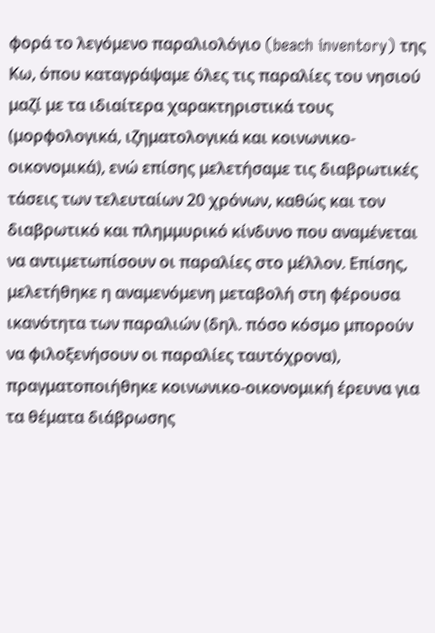φορά το λεγόμενο παραλιολόγιο (beach inventory) της Κω, όπου καταγράψαμε όλες τις παραλίες του νησιού μαζί με τα ιδιαίτερα χαρακτηριστικά τους (μορφολογικά, ιζηματολογικά και κοινωνικο-οικονομικά), ενώ επίσης μελετήσαμε τις διαβρωτικές τάσεις των τελευταίων 20 χρόνων, καθώς και τον διαβρωτικό και πλημμυρικό κίνδυνο που αναμένεται να αντιμετωπίσουν οι παραλίες στο μέλλον. Επίσης, μελετήθηκε η αναμενόμενη μεταβολή στη φέρουσα ικανότητα των παραλιών (δηλ. πόσο κόσμο μπορούν να φιλοξενήσουν οι παραλίες ταυτόχρονα), πραγματοποιήθηκε κοινωνικο-οικονομική έρευνα για τα θέματα διάβρωσης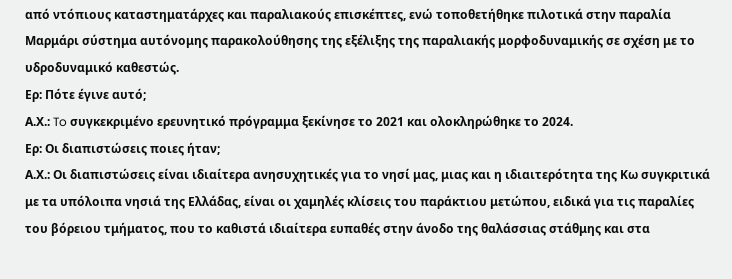από ντόπιους καταστηματάρχες και παραλιακούς επισκέπτες, ενώ τοποθετήθηκε πιλοτικά στην παραλία Μαρμάρι σύστημα αυτόνομης παρακολούθησης της εξέλιξης της παραλιακής μορφοδυναμικής σε σχέση με το υδροδυναμικό καθεστώς.
Ερ: Πότε έγινε αυτό;
Α.Χ.: To συγκεκριμένο ερευνητικό πρόγραμμα ξεκίνησε το 2021 και ολοκληρώθηκε το 2024.
Ερ: Οι διαπιστώσεις ποιες ήταν;
Α.Χ.: Οι διαπιστώσεις είναι ιδιαίτερα ανησυχητικές για το νησί μας, μιας και η ιδιαιτερότητα της Κω συγκριτικά με τα υπόλοιπα νησιά της Ελλάδας, είναι οι χαμηλές κλίσεις του παράκτιου μετώπου, ειδικά για τις παραλίες του βόρειου τμήματος, που το καθιστά ιδιαίτερα ευπαθές στην άνοδο της θαλάσσιας στάθμης και στα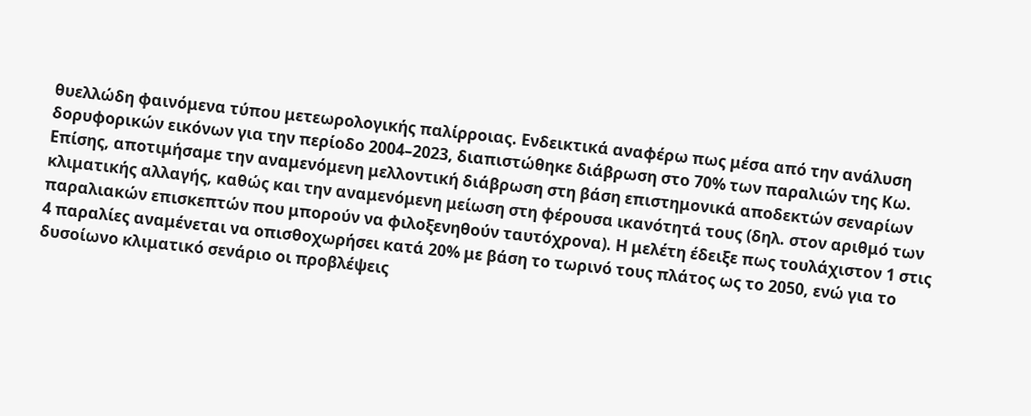θυελλώδη φαινόμενα τύπου μετεωρολογικής παλίρροιας. Ενδεικτικά αναφέρω πως μέσα από την ανάλυση δορυφορικών εικόνων για την περίοδο 2004–2023, διαπιστώθηκε διάβρωση στο 70% των παραλιών της Κω. Επίσης, αποτιμήσαμε την αναμενόμενη μελλοντική διάβρωση στη βάση επιστημονικά αποδεκτών σεναρίων κλιματικής αλλαγής, καθώς και την αναμενόμενη μείωση στη φέρουσα ικανότητά τους (δηλ. στον αριθμό των παραλιακών επισκεπτών που μπορούν να φιλοξενηθούν ταυτόχρονα). Η μελέτη έδειξε πως τουλάχιστον 1 στις 4 παραλίες αναμένεται να οπισθοχωρήσει κατά 20% με βάση το τωρινό τους πλάτος ως το 2050, ενώ για το δυσοίωνο κλιματικό σενάριο οι προβλέψεις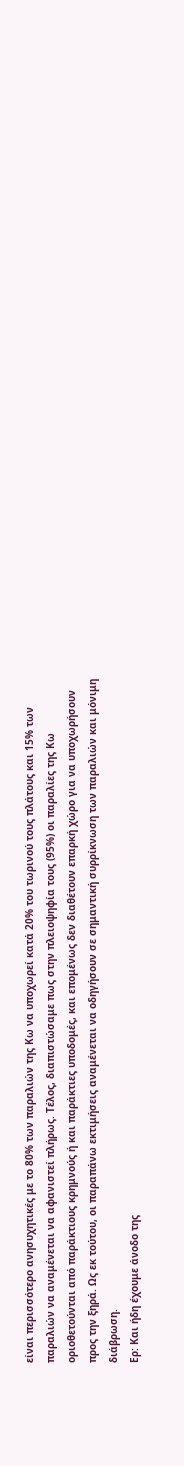είναι περισσότερο ανησυχητικές με το 80% των παραλιών της Κω να υποχωρεί κατά 20% του τωρινού τους πλάτους και 15% των παραλιών να αναμένεται να αφανιστεί πλήρως. Τέλος, διαπιστώσαμε πως στην πλειοψηφία τους (95%) οι παραλίες της Κω οριοθετούνται από παράκτιους κρημνούς ή και παράκτιες υποδομές, και επομένως δεν διαθέτουν επαρκή χώρο για να υποχωρήσουν προς την ξηρά. Ως εκ τούτου, οι παραπάνω εκτιμήσεις αναμένεται να οδηγήσουν σε σημαντική συρρίκνωση των παραλιών και μόνιμη διάβρωση.
Ερ: Και ήδη έχουμε άνοδο της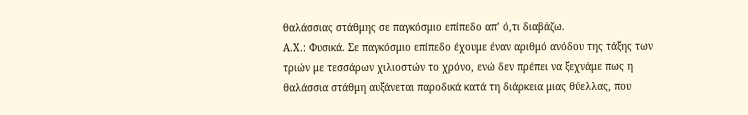θαλάσσιας στάθμης σε παγκόσμιο επίπεδο απ’ ό,τι διαβάζω.
Α.Χ.: Φυσικά. Σε παγκόσμιο επίπεδο έχουμε έναν αριθμό ανόδου της τάξης των τριών με τεσσάρων χιλιοστών το χρόνο, ενώ δεν πρέπει να ξεχνάμε πως η θαλάσσια στάθμη αυξάνεται παροδικά κατά τη διάρκεια μιας θύελλας, που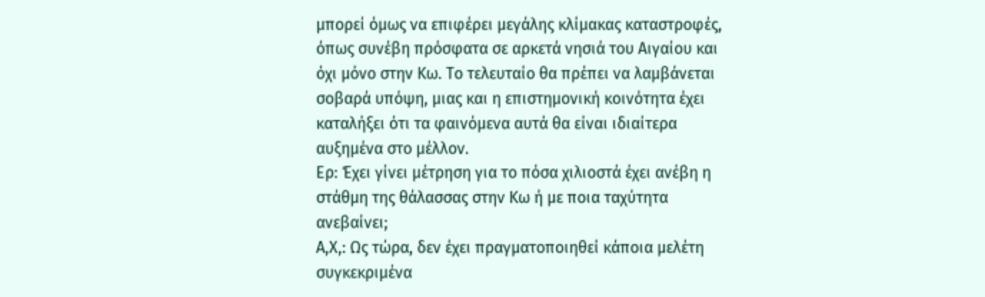μπορεί όμως να επιφέρει μεγάλης κλίμακας καταστροφές, όπως συνέβη πρόσφατα σε αρκετά νησιά του Αιγαίου και όχι μόνο στην Κω. Το τελευταίο θα πρέπει να λαμβάνεται σοβαρά υπόψη, μιας και η επιστημονική κοινότητα έχει καταλήξει ότι τα φαινόμενα αυτά θα είναι ιδιαίτερα αυξημένα στο μέλλον.
Ερ: Έχει γίνει μέτρηση για το πόσα χιλιοστά έχει ανέβη η στάθμη της θάλασσας στην Κω ή με ποια ταχύτητα ανεβαίνει;
Α,Χ,: Ως τώρα, δεν έχει πραγματοποιηθεί κάποια μελέτη συγκεκριμένα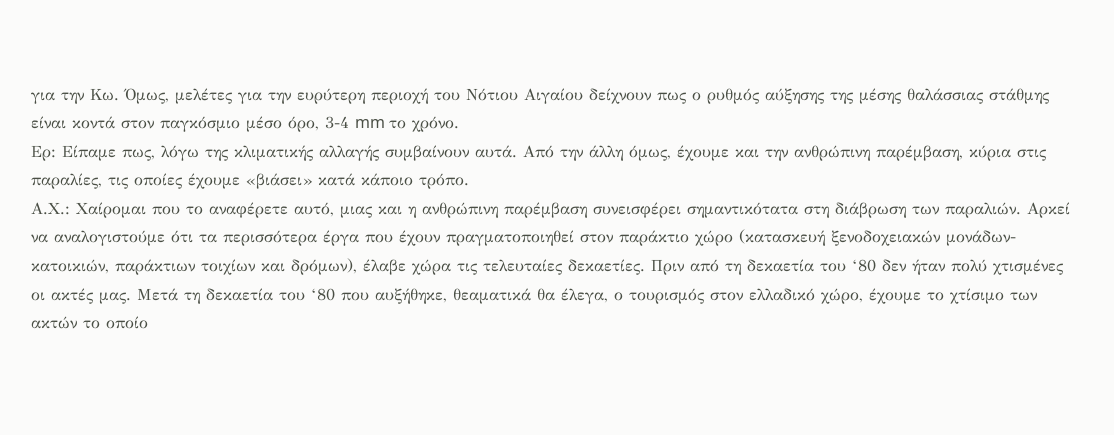για την Κω. Όμως, μελέτες για την ευρύτερη περιοχή του Νότιου Αιγαίου δείχνουν πως ο ρυθμός αύξησης της μέσης θαλάσσιας στάθμης είναι κοντά στον παγκόσμιο μέσο όρο, 3-4 mm το χρόνο.
Ερ: Είπαμε πως, λόγω της κλιματικής αλλαγής συμβαίνουν αυτά. Από την άλλη όμως, έχουμε και την ανθρώπινη παρέμβαση, κύρια στις παραλίες, τις οποίες έχουμε «βιάσει» κατά κάποιο τρόπο.
Α.Χ.: Χαίρομαι που το αναφέρετε αυτό, μιας και η ανθρώπινη παρέμβαση συνεισφέρει σημαντικότατα στη διάβρωση των παραλιών. Αρκεί να αναλογιστούμε ότι τα περισσότερα έργα που έχουν πραγματοποιηθεί στον παράκτιο χώρο (κατασκευή ξενοδοχειακών μονάδων-κατοικιών, παράκτιων τοιχίων και δρόμων), έλαβε χώρα τις τελευταίες δεκαετίες. Πριν από τη δεκαετία του ‘80 δεν ήταν πολύ χτισμένες οι ακτές μας. Μετά τη δεκαετία του ‘80 που αυξήθηκε, θεαματικά θα έλεγα, ο τουρισμός στον ελλαδικό χώρο, έχουμε το χτίσιμο των ακτών το οποίο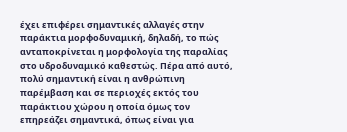έχει επιφέρει σημαντικές αλλαγές στην παράκτια μορφοδυναμική, δηλαδή, το πώς ανταποκρίνεται η μορφολογία της παραλίας στο υδροδυναμικό καθεστώς. Πέρα από αυτό, πολύ σημαντική είναι η ανθρώπινη παρέμβαση και σε περιοχές εκτός του παράκτιου χώρου η οποία όμως τον επηρεάζει σημαντικά, όπως είναι για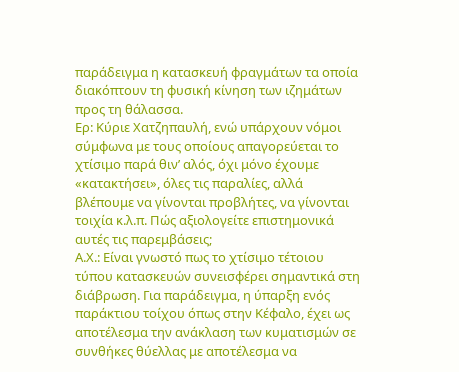παράδειγμα η κατασκευή φραγμάτων τα οποία διακόπτουν τη φυσική κίνηση των ιζημάτων προς τη θάλασσα.
Ερ: Κύριε Χατζηπαυλή, ενώ υπάρχουν νόμοι σύμφωνα με τους οποίους απαγορεύεται το χτίσιμο παρά θιν’ αλός, όχι μόνο έχουμε «κατακτήσει», όλες τις παραλίες, αλλά βλέπουμε να γίνονται προβλήτες, να γίνονται τοιχία κ.λ.π. Πώς αξιολογείτε επιστημονικά αυτές τις παρεμβάσεις;
Α.Χ.: Είναι γνωστό πως το χτίσιμο τέτοιου τύπου κατασκευών συνεισφέρει σημαντικά στη διάβρωση. Για παράδειγμα, η ύπαρξη ενός παράκτιου τοίχου όπως στην Κέφαλο, έχει ως αποτέλεσμα την ανάκλαση των κυματισμών σε συνθήκες θύελλας με αποτέλεσμα να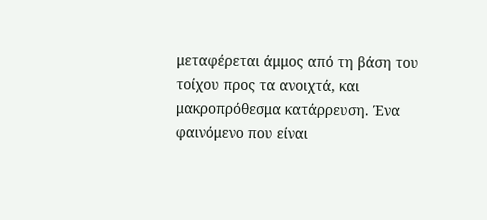μεταφέρεται άμμος από τη βάση του τοίχου προς τα ανοιχτά, και μακροπρόθεσμα κατάρρευση. Ένα φαινόμενο που είναι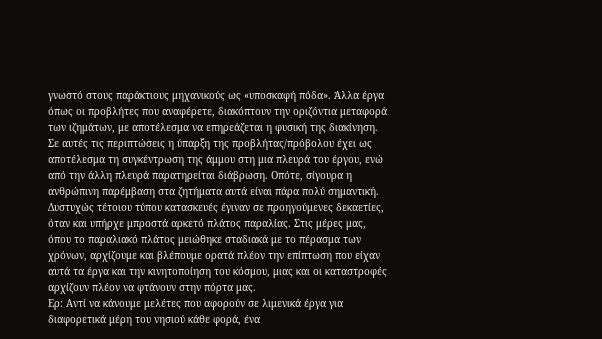γνωστό στους παράκτιους μηχανικούς ως «υποσκαφή πόδα». Άλλα έργα όπως οι προβλήτες που αναφέρετε, διακόπτουν την οριζόντια μεταφορά των ιζημάτων, με αποτέλεσμα να επηρεάζεται η φυσική της διακίνηση. Σε αυτές τις περιπτώσεις η ύπαρξη της προβλήτας/πρόβολου έχει ως αποτέλεσμα τη συγκέντρωση της άμμου στη μια πλευρά του έργου, ενώ από την άλλη πλευρά παρατηρείται διάβρωση. Οπότε, σίγουρα η ανθρώπινη παρέμβαση στα ζητήματα αυτά είναι πάρα πολύ σημαντική. Δυστυχώς τέτοιου τύπου κατασκευές έγιναν σε προηγούμενες δεκαετίες, όταν και υπήρχε μπροστά αρκετό πλάτος παραλίας. Στις μέρες μας, όπου το παραλιακό πλάτος μειώθηκε σταδιακά με το πέρασμα των χρόνων, αρχίζουμε και βλέπουμε ορατά πλέον την επίπτωση που είχαν αυτά τα έργα και την κινητοποίηση του κόσμου, μιας και οι καταστροφές αρχίζουν πλέον να φτάνουν στην πόρτα μας.
Ερ: Αντί να κάνουμε μελέτες που αφορούν σε λιμενικά έργα για διαφορετικά μέρη του νησιού κάθε φορά, ένα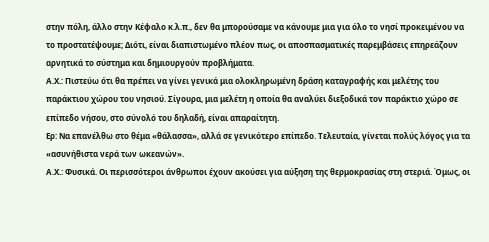στην πόλη, άλλο στην Κέφαλο κ.λ.π., δεν θα μπορούσαμε να κάνουμε μια για όλο το νησί προκειμένου να το προστατέψουμε; Διότι, είναι διαπιστωμένο πλέον πως, οι αποσπασματικές παρεμβάσεις επηρεάζουν αρνητικά το σύστημα και δημιουργούν προβλήματα.
Α.Χ.: Πιστεύω ότι θα πρέπει να γίνει γενικά μια ολοκληρωμένη δράση καταγραφής και μελέτης του παράκτιου χώρου του νησιού. Σίγουρα, μια μελέτη η οποία θα αναλύει διεξοδικά τον παράκτιο χώρο σε επίπεδο νήσου, στο σύνολό του δηλαδή, είναι απαραίτητη.
Ερ: Να επανέλθω στο θέμα «θάλασσα», αλλά σε γενικότερο επίπεδο. Τελευταία, γίνεται πολύς λόγος για τα «ασυνήθιστα νερά των ωκεανών».
Α.Χ.: Φυσικά. Οι περισσότεροι άνθρωποι έχουν ακούσει για αύξηση της θερμοκρασίας στη στεριά. Όμως, οι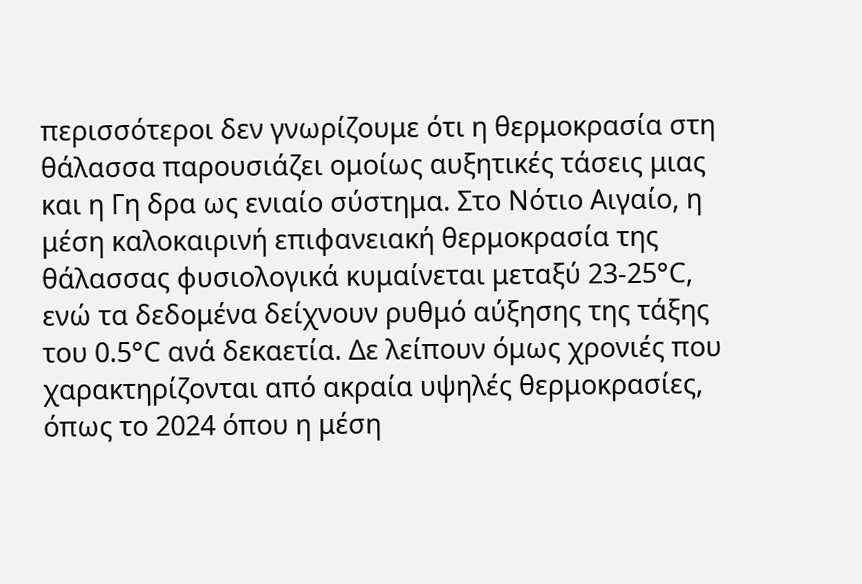περισσότεροι δεν γνωρίζουμε ότι η θερμοκρασία στη θάλασσα παρουσιάζει ομοίως αυξητικές τάσεις μιας και η Γη δρα ως ενιαίο σύστημα. Στο Νότιο Αιγαίο, η μέση καλοκαιρινή επιφανειακή θερμοκρασία της θάλασσας φυσιολογικά κυμαίνεται μεταξύ 23-25°C, ενώ τα δεδομένα δείχνουν ρυθμό αύξησης της τάξης του 0.5°C ανά δεκαετία. Δε λείπουν όμως χρονιές που χαρακτηρίζονται από ακραία υψηλές θερμοκρασίες, όπως το 2024 όπου η μέση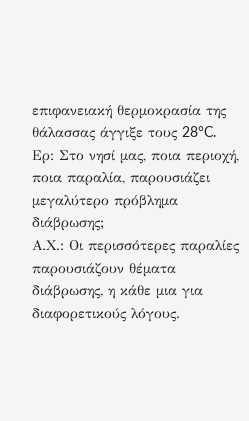επιφανειακή θερμοκρασία της θάλασσας άγγιξε τους 28°C.
Ερ: Στο νησί μας, ποια περιοχή, ποια παραλία, παρουσιάζει μεγαλύτερο πρόβλημα διάβρωσης;
Α.Χ.: Οι περισσότερες παραλίες παρουσιάζουν θέματα διάβρωσης, η κάθε μια για διαφορετικούς λόγους.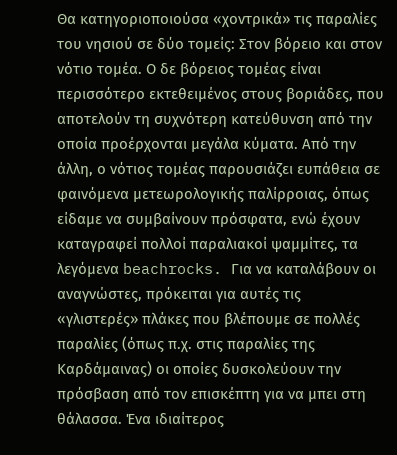Θα κατηγοριοποιούσα «χοντρικά» τις παραλίες του νησιού σε δύο τομείς: Στον βόρειο και στον νότιο τομέα. Ο δε βόρειος τομέας είναι περισσότερο εκτεθειμένος στους βοριάδες, που αποτελούν τη συχνότερη κατεύθυνση από την οποία προέρχονται μεγάλα κύματα. Από την άλλη, ο νότιος τομέας παρουσιάζει ευπάθεια σε φαινόμενα μετεωρολογικής παλίρροιας, όπως είδαμε να συμβαίνουν πρόσφατα, ενώ έχουν καταγραφεί πολλοί παραλιακοί ψαμμίτες, τα λεγόμενα beachrocks. Για να καταλάβουν οι αναγνώστες, πρόκειται για αυτές τις «γλιστερές» πλάκες που βλέπουμε σε πολλές παραλίες (όπως π.χ. στις παραλίες της Καρδάμαινας) οι οποίες δυσκολεύουν την πρόσβαση από τον επισκέπτη για να μπει στη θάλασσα. Ένα ιδιαίτερος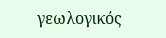γεωλογικός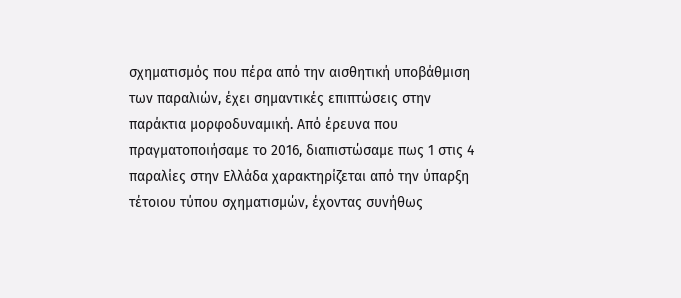σχηματισμός που πέρα από την αισθητική υποβάθμιση των παραλιών, έχει σημαντικές επιπτώσεις στην παράκτια μορφοδυναμική. Από έρευνα που πραγματοποιήσαμε το 2016, διαπιστώσαμε πως 1 στις 4 παραλίες στην Ελλάδα χαρακτηρίζεται από την ύπαρξη τέτοιου τύπου σχηματισμών, έχοντας συνήθως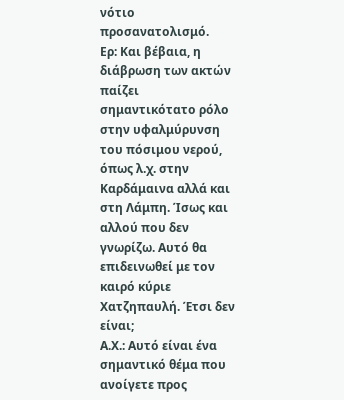νότιο προσανατολισμό.
Ερ: Και βέβαια, η διάβρωση των ακτών παίζει σημαντικότατο ρόλο στην υφαλμύρυνση του πόσιμου νερού, όπως λ.χ. στην Καρδάμαινα αλλά και στη Λάμπη. Ίσως και αλλού που δεν γνωρίζω. Αυτό θα επιδεινωθεί με τον καιρό κύριε Χατζηπαυλή. Έτσι δεν είναι;
Α.Χ.: Αυτό είναι ένα σημαντικό θέμα που ανοίγετε προς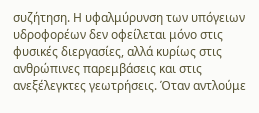συζήτηση. Η υφαλμύρυνση των υπόγειων υδροφορέων δεν οφείλεται μόνο στις φυσικές διεργασίες, αλλά κυρίως στις ανθρώπινες παρεμβάσεις και στις ανεξέλεγκτες γεωτρήσεις. Όταν αντλούμε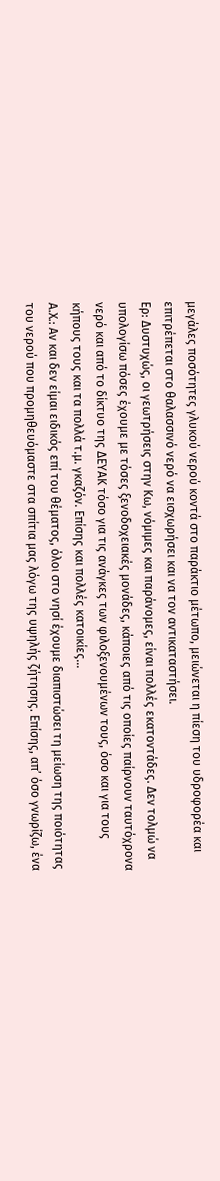μεγάλες ποσότητες γλυκού νερού κοντά στο παράκτιο μέτωπο, μειώνεται η πίεση του υδροφορέα και επιτρέπεται στο θαλασσινό νερό να εισχωρήσει και να τον αντικαταστήσει.
Ερ: Δυστυχώς, οι γεωτρήσεις στην Κω, νόμιμες και παράνομες, είναι πολλές εκατοντάδες. Δεν τολμώ να υπολογίσω πόσες έχουμε με τόσες ξενοδοχειακές μονάδες, κάποιες από τις οποίες παίρνουν ταυτόχρονα νερό και από το δίκτυο της ΔΕΥΑΚ τόσο για τις ανάγκες των φιλοξενουμένων τους, όσο και για τους κήπους τους και τα πολλά τ.μ. γκαζόν. Επίσης και πολλές κατοικίες…
Α.Χ.: Αν και δεν είμαι ειδικός επί του θέματος, όλοι στο νησί έχουμε διαπιστώσει τη μείωση της ποιότητας του νερού που προμηθευόμαστε στα σπίτια μας λόγω της υψηλής ζήτησης. Επίσης, απ’ όσο γνωρίζω, ένα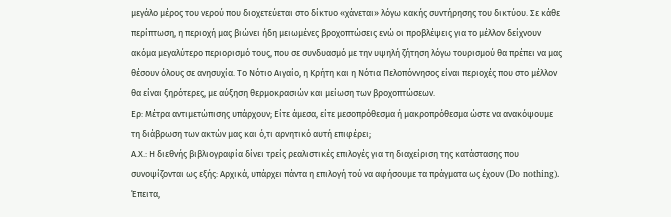μεγάλο μέρος του νερού που διοχετεύεται στο δίκτυο «χάνεται» λόγω κακής συντήρησης του δικτύου. Σε κάθε περίπτωση, η περιοχή μας βιώνει ήδη μειωμένες βροχοπτώσεις ενώ οι προβλέψεις για το μέλλον δείχνουν ακόμα μεγαλύτερο περιορισμό τους, που σε συνδυασμό με την υψηλή ζήτηση λόγω τουρισμού θα πρέπει να μας θέσουν όλους σε ανησυχία. Το Νότιο Αιγαίο, η Κρήτη και η Νότια Πελοπόννησος είναι περιοχές που στο μέλλον θα είναι ξηρότερες, με αύξηση θερμοκρασιών και μείωση των βροχοπτώσεων.
Ερ: Μέτρα αντιμετώπισης υπάρχουν; Είτε άμεσα, είτε μεσοπρόθεσμα ή μακροπρόθεσμα ώστε να ανακόψουμε τη διάβρωση των ακτών μας και ό,τι αρνητικό αυτή επιφέρει;
Α.Χ.: Η διεθνής βιβλιογραφία δίνει τρείς ρεαλιστικές επιλογές για τη διαχείριση της κατάστασης που συνοψίζονται ως εξής: Αρχικά, υπάρχει πάντα η επιλογή τού να αφήσουμε τα πράγματα ως έχουν (Do nothing). Έπειτα,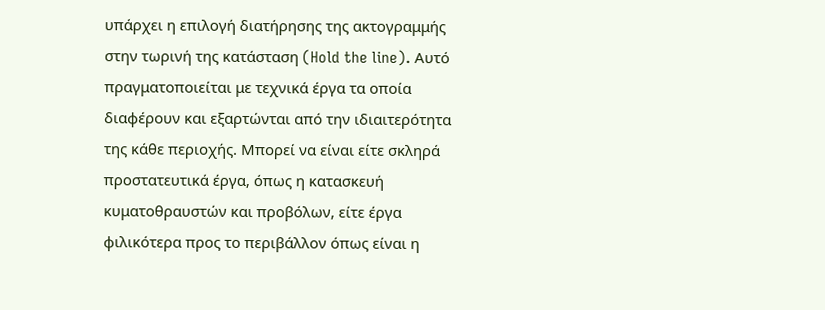υπάρχει η επιλογή διατήρησης της ακτογραμμής στην τωρινή της κατάσταση (Hold the line). Αυτό πραγματοποιείται με τεχνικά έργα τα οποία διαφέρουν και εξαρτώνται από την ιδιαιτερότητα της κάθε περιοχής. Μπορεί να είναι είτε σκληρά προστατευτικά έργα, όπως η κατασκευή κυματοθραυστών και προβόλων, είτε έργα φιλικότερα προς το περιβάλλον όπως είναι η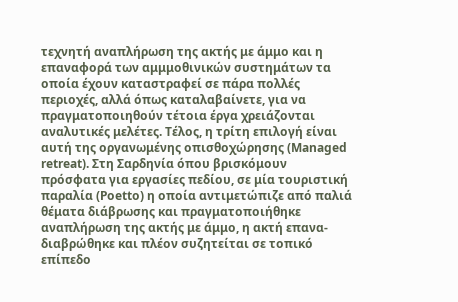τεχνητή αναπλήρωση της ακτής με άμμο και η επαναφορά των αμμμοθινικών συστημάτων τα οποία έχουν καταστραφεί σε πάρα πολλές περιοχές, αλλά όπως καταλαβαίνετε, για να πραγματοποιηθούν τέτοια έργα χρειάζονται αναλυτικές μελέτες. Τέλος, η τρίτη επιλογή είναι αυτή της οργανωμένης οπισθοχώρησης (Managed retreat). Στη Σαρδηνία όπου βρισκόμουν πρόσφατα για εργασίες πεδίου, σε μία τουριστική παραλία (Poetto) η οποία αντιμετώπιζε από παλιά θέματα διάβρωσης και πραγματοποιήθηκε αναπλήρωση της ακτής με άμμο, η ακτή επανα-διαβρώθηκε και πλέον συζητείται σε τοπικό επίπεδο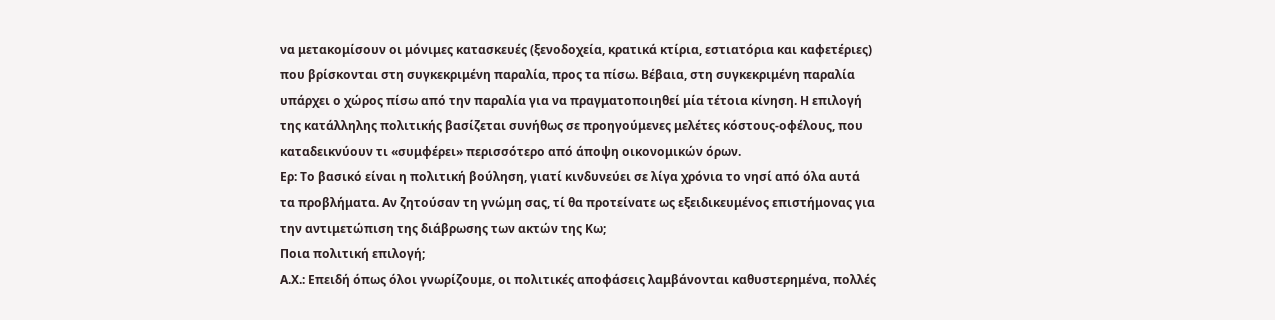να μετακομίσουν οι μόνιμες κατασκευές (ξενοδοχεία, κρατικά κτίρια, εστιατόρια και καφετέριες) που βρίσκονται στη συγκεκριμένη παραλία, προς τα πίσω. Βέβαια, στη συγκεκριμένη παραλία υπάρχει ο χώρος πίσω από την παραλία για να πραγματοποιηθεί μία τέτοια κίνηση. Η επιλογή της κατάλληλης πολιτικής βασίζεται συνήθως σε προηγούμενες μελέτες κόστους-οφέλους, που καταδεικνύουν τι «συμφέρει» περισσότερο από άποψη οικονομικών όρων.
Ερ: Το βασικό είναι η πολιτική βούληση, γιατί κινδυνεύει σε λίγα χρόνια το νησί από όλα αυτά τα προβλήματα. Αν ζητούσαν τη γνώμη σας, τί θα προτείνατε ως εξειδικευμένος επιστήμονας για την αντιμετώπιση της διάβρωσης των ακτών της Κω;
Ποια πολιτική επιλογή;
Α.Χ.: Επειδή όπως όλοι γνωρίζουμε, οι πολιτικές αποφάσεις λαμβάνονται καθυστερημένα, πολλές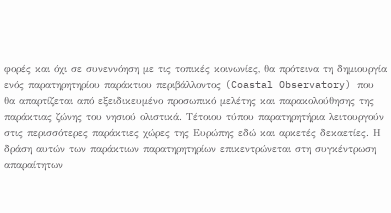φορές και όχι σε συνεννόηση με τις τοπικές κοινωνίες, θα πρότεινα τη δημιουργία ενός παρατηρητηρίου παράκτιου περιβάλλοντος (Coastal Observatory) που θα απαρτίζεται από εξειδικευμένο προσωπικό μελέτης και παρακολούθησης της παράκτιας ζώνης του νησιού ολιστικά. Τέτοιου τύπου παρατηρητήρια λειτουργούν στις περισσότερες παράκτιες χώρες της Ευρώπης εδώ και αρκετές δεκαετίες. Η δράση αυτών των παράκτιων παρατηρητηρίων επικεντρώνεται στη συγκέντρωση απαραίτητων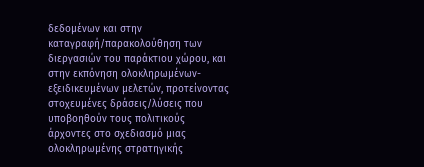δεδομένων και στην καταγραφή/παρακολούθηση των διεργασιών του παράκτιου χώρου, και στην εκπόνηση ολοκληρωμένων-εξειδικευμένων μελετών, προτείνοντας στοχευμένες δράσεις/λύσεις που υποβοηθούν τους πολιτικούς άρχοντες στο σχεδιασμό μιας ολοκληρωμένης στρατηγικής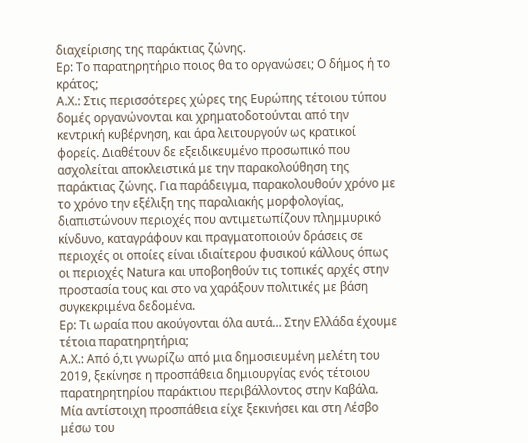διαχείρισης της παράκτιας ζώνης.
Ερ: Το παρατηρητήριο ποιος θα το οργανώσει; Ο δήμος ή το κράτος;
Α.Χ.: Στις περισσότερες χώρες της Ευρώπης τέτοιου τύπου δομές οργανώνονται και χρηματοδοτούνται από την κεντρική κυβέρνηση, και άρα λειτουργούν ως κρατικοί φορείς. Διαθέτουν δε εξειδικευμένο προσωπικό που ασχολείται αποκλειστικά με την παρακολούθηση της παράκτιας ζώνης. Για παράδειγμα, παρακολουθούν χρόνο με το χρόνο την εξέλιξη της παραλιακής μορφολογίας, διαπιστώνουν περιοχές που αντιμετωπίζουν πλημμυρικό κίνδυνο, καταγράφουν και πραγματοποιούν δράσεις σε περιοχές οι οποίες είναι ιδιαίτερου φυσικού κάλλους όπως οι περιοχές Natura και υποβοηθούν τις τοπικές αρχές στην προστασία τους και στο να χαράξουν πολιτικές με βάση συγκεκριμένα δεδομένα.
Ερ: Τι ωραία που ακούγονται όλα αυτά… Στην Ελλάδα έχουμε τέτοια παρατηρητήρια;
Α.Χ.: Από ό,τι γνωρίζω από μια δημοσιευμένη μελέτη του 2019, ξεκίνησε η προσπάθεια δημιουργίας ενός τέτοιου παρατηρητηρίου παράκτιου περιβάλλοντος στην Καβάλα. Mία αντίστοιχη προσπάθεια είχε ξεκινήσει και στη Λέσβο μέσω του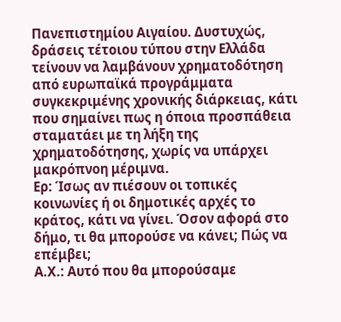Πανεπιστημίου Αιγαίου. Δυστυχώς, δράσεις τέτοιου τύπου στην Ελλάδα τείνουν να λαμβάνουν χρηματοδότηση από ευρωπαϊκά προγράμματα συγκεκριμένης χρονικής διάρκειας, κάτι που σημαίνει πως η όποια προσπάθεια σταματάει με τη λήξη της χρηματοδότησης, χωρίς να υπάρχει μακρόπνοη μέριμνα.
Ερ: Ίσως αν πιέσουν οι τοπικές κοινωνίες ή οι δημοτικές αρχές το κράτος, κάτι να γίνει. Όσον αφορά στο δήμο, τι θα μπορούσε να κάνει; Πώς να επέμβει;
Α.Χ.: Αυτό που θα μπορούσαμε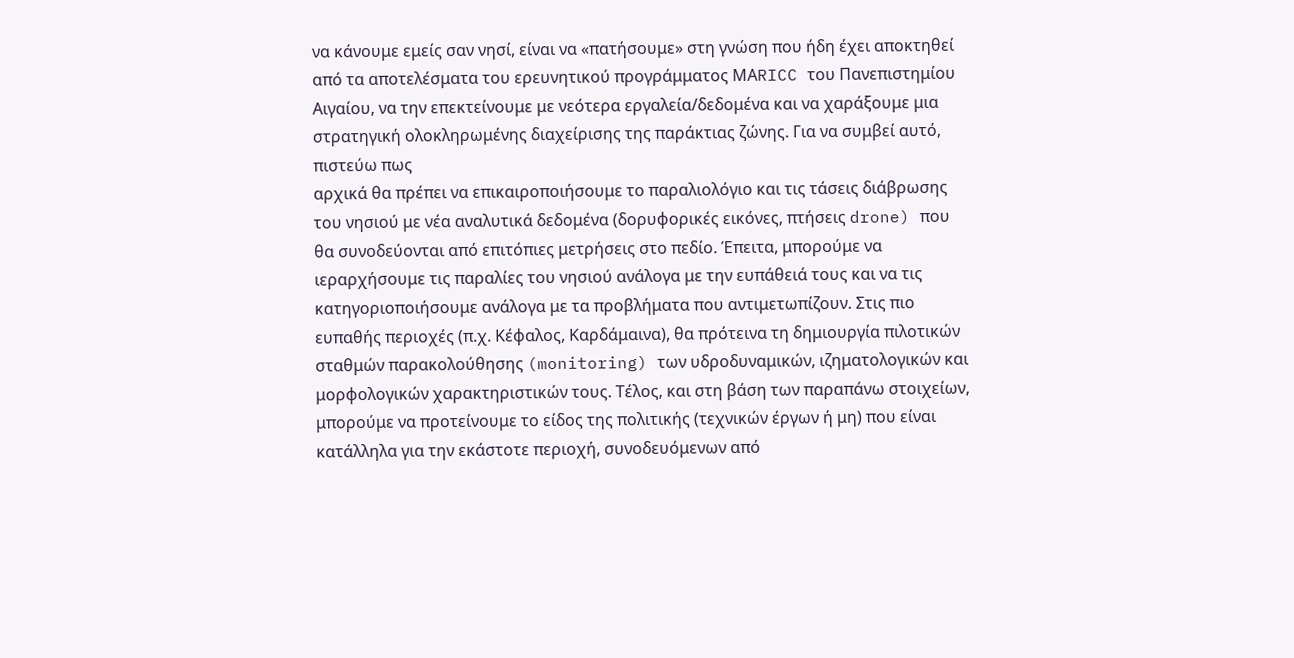να κάνουμε εμείς σαν νησί, είναι να «πατήσουμε» στη γνώση που ήδη έχει αποκτηθεί από τα αποτελέσματα του ερευνητικού προγράμματος ΜΑRICC του Πανεπιστημίου Αιγαίου, να την επεκτείνουμε με νεότερα εργαλεία/δεδομένα και να χαράξουμε μια στρατηγική ολοκληρωμένης διαχείρισης της παράκτιας ζώνης. Για να συμβεί αυτό, πιστεύω πως
αρχικά θα πρέπει να επικαιροποιήσουμε το παραλιολόγιο και τις τάσεις διάβρωσης του νησιού με νέα αναλυτικά δεδομένα (δορυφορικές εικόνες, πτήσεις drone) που θα συνοδεύονται από επιτόπιες μετρήσεις στο πεδίο. Έπειτα, μπορούμε να ιεραρχήσουμε τις παραλίες του νησιού ανάλογα με την ευπάθειά τους και να τις κατηγοριοποιήσουμε ανάλογα με τα προβλήματα που αντιμετωπίζουν. Στις πιο ευπαθής περιοχές (π.χ. Κέφαλος, Καρδάμαινα), θα πρότεινα τη δημιουργία πιλοτικών σταθμών παρακολούθησης (monitoring) των υδροδυναμικών, ιζηματολογικών και μορφολογικών χαρακτηριστικών τους. Τέλος, και στη βάση των παραπάνω στοιχείων, μπορούμε να προτείνουμε το είδος της πολιτικής (τεχνικών έργων ή μη) που είναι κατάλληλα για την εκάστοτε περιοχή, συνοδευόμενων από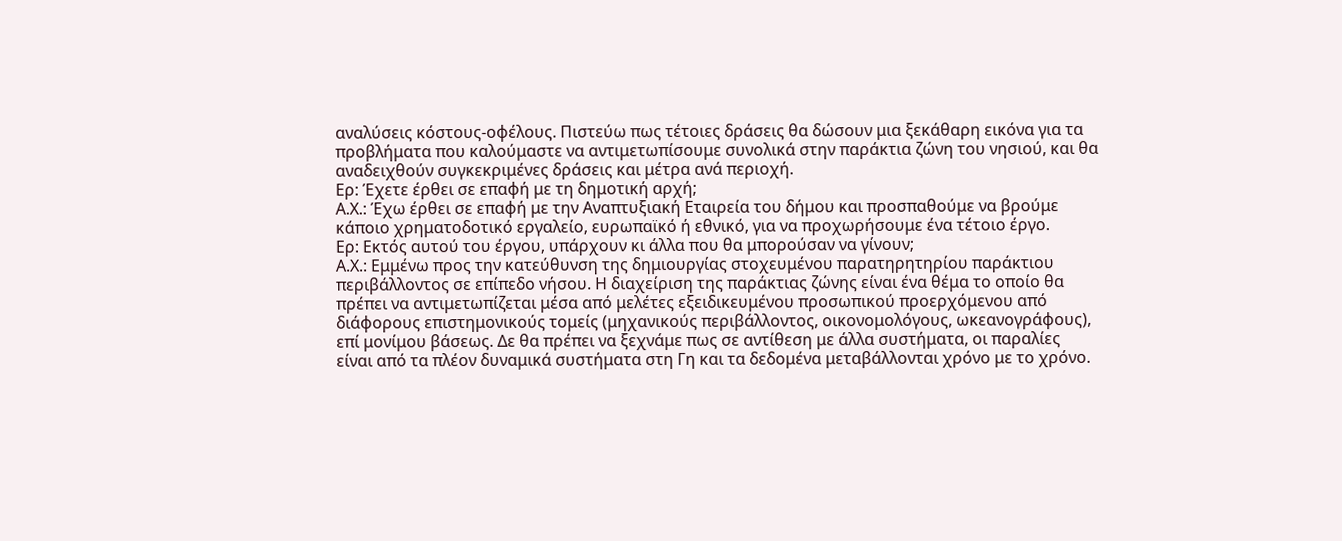αναλύσεις κόστους-οφέλους. Πιστεύω πως τέτοιες δράσεις θα δώσουν μια ξεκάθαρη εικόνα για τα προβλήματα που καλούμαστε να αντιμετωπίσουμε συνολικά στην παράκτια ζώνη του νησιού, και θα αναδειχθούν συγκεκριμένες δράσεις και μέτρα ανά περιοχή.
Ερ: Έχετε έρθει σε επαφή με τη δημοτική αρχή;
Α.Χ.: Έχω έρθει σε επαφή με την Αναπτυξιακή Εταιρεία του δήμου και προσπαθούμε να βρούμε κάποιο χρηματοδοτικό εργαλείο, ευρωπαϊκό ή εθνικό, για να προχωρήσουμε ένα τέτοιο έργο.
Ερ: Εκτός αυτού του έργου, υπάρχουν κι άλλα που θα μπορούσαν να γίνουν;
Α.Χ.: Εμμένω προς την κατεύθυνση της δημιουργίας στοχευμένου παρατηρητηρίου παράκτιου περιβάλλοντος σε επίπεδο νήσου. Η διαχείριση της παράκτιας ζώνης είναι ένα θέμα το οποίο θα πρέπει να αντιμετωπίζεται μέσα από μελέτες εξειδικευμένου προσωπικού προερχόμενου από διάφορους επιστημονικούς τομείς (μηχανικούς περιβάλλοντος, οικονομολόγους, ωκεανογράφους), επί μονίμου βάσεως. Δε θα πρέπει να ξεχνάμε πως σε αντίθεση με άλλα συστήματα, οι παραλίες είναι από τα πλέον δυναμικά συστήματα στη Γη και τα δεδομένα μεταβάλλονται χρόνο με το χρόνο.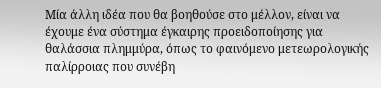Μία άλλη ιδέα που θα βοηθούσε στο μέλλον, είναι να έχουμε ένα σύστημα έγκαιρης προειδοποίησης για θαλάσσια πλημμύρα, όπως το φαινόμενο μετεωρολογικής παλίρροιας που συνέβη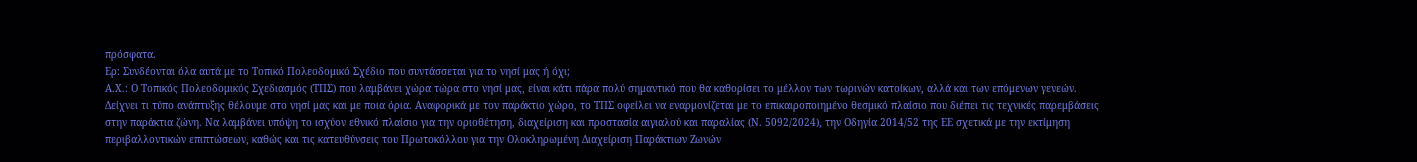πρόσφατα.
Ερ: Συνδέονται όλα αυτά με το Τοπικό Πολεοδομικό Σχέδιο που συντάσσεται για το νησί μας ή όχι;
Α.Χ.: Ο Τοπικός Πολεοδομικός Σχεδιασμός (ΤΠΣ) που λαμβάνει χώρα τώρα στο νησί μας, είναι κάτι πάρα πολύ σημαντικό που θα καθορίσει το μέλλον των τωρινών κατοίκων, αλλά και των επόμενων γενεών. Δείχνει τι τύπο ανάπτυξης θέλουμε στο νησί μας και με ποια όρια. Αναφορικά με τον παράκτιο χώρο, το ΤΠΣ οφείλει να εναρμονίζεται με το επικαιροποιημένο θεσμικό πλαίσιο που διέπει τις τεχνικές παρεμβάσεις στην παράκτια ζώνη. Να λαμβάνει υπόψη το ισχύον εθνικό πλαίσιο για την οριοθέτηση, διαχείριση και προστασία αιγιαλού και παραλίας (Ν. 5092/2024), την Οδηγία 2014/52 της ΕΕ σχετικά με την εκτίμηση περιβαλλοντικών επιπτώσεων, καθώς και τις κατευθύνσεις του Πρωτοκόλλου για την Ολοκληρωμένη Διαχείριση Παράκτιων Ζωνών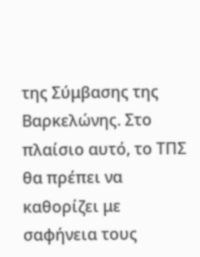της Σύμβασης της Βαρκελώνης. Στο πλαίσιο αυτό, το ΤΠΣ θα πρέπει να καθορίζει με σαφήνεια τους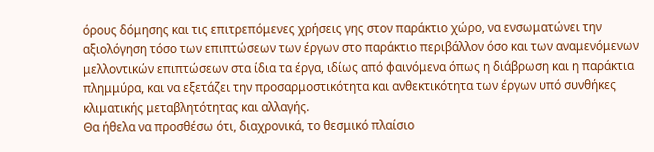όρους δόμησης και τις επιτρεπόμενες χρήσεις γης στον παράκτιο χώρο, να ενσωματώνει την αξιολόγηση τόσο των επιπτώσεων των έργων στο παράκτιο περιβάλλον όσο και των αναμενόμενων μελλοντικών επιπτώσεων στα ίδια τα έργα, ιδίως από φαινόμενα όπως η διάβρωση και η παράκτια πλημμύρα, και να εξετάζει την προσαρμοστικότητα και ανθεκτικότητα των έργων υπό συνθήκες κλιματικής μεταβλητότητας και αλλαγής.
Θα ήθελα να προσθέσω ότι, διαχρονικά, το θεσμικό πλαίσιο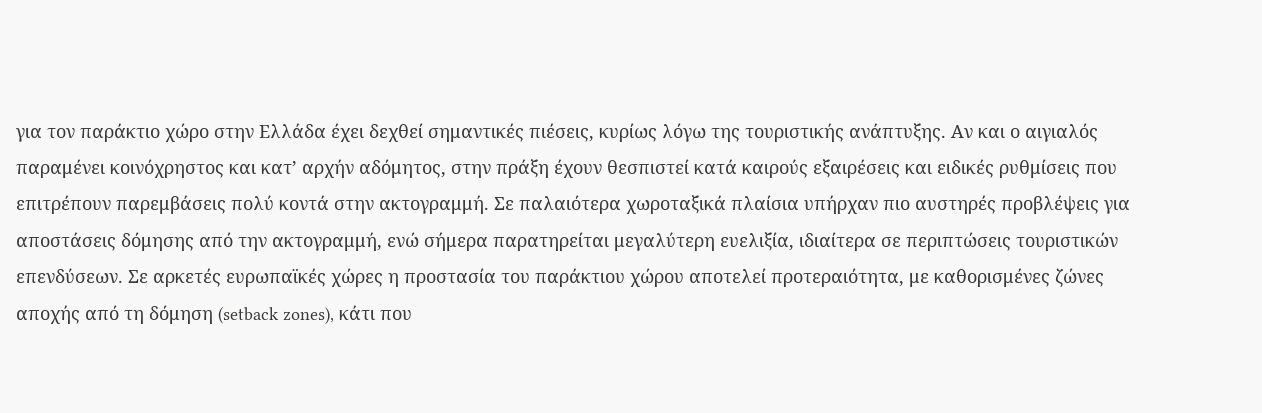για τον παράκτιο χώρο στην Ελλάδα έχει δεχθεί σημαντικές πιέσεις, κυρίως λόγω της τουριστικής ανάπτυξης. Αν και ο αιγιαλός παραμένει κοινόχρηστος και κατ’ αρχήν αδόμητος, στην πράξη έχουν θεσπιστεί κατά καιρούς εξαιρέσεις και ειδικές ρυθμίσεις που επιτρέπουν παρεμβάσεις πολύ κοντά στην ακτογραμμή. Σε παλαιότερα χωροταξικά πλαίσια υπήρχαν πιο αυστηρές προβλέψεις για αποστάσεις δόμησης από την ακτογραμμή, ενώ σήμερα παρατηρείται μεγαλύτερη ευελιξία, ιδιαίτερα σε περιπτώσεις τουριστικών επενδύσεων. Σε αρκετές ευρωπαϊκές χώρες η προστασία του παράκτιου χώρου αποτελεί προτεραιότητα, με καθορισμένες ζώνες αποχής από τη δόμηση (setback zones), κάτι που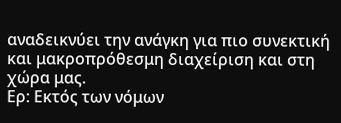αναδεικνύει την ανάγκη για πιο συνεκτική και μακροπρόθεσμη διαχείριση και στη χώρα μας.
Ερ: Εκτός των νόμων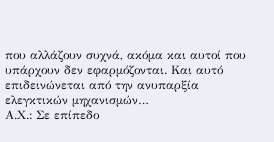που αλλάζουν συχνά, ακόμα και αυτοί που υπάρχουν δεν εφαρμόζονται. Και αυτό επιδεινώνεται από την ανυπαρξία ελεγκτικών μηχανισμών…
Α.Χ.: Σε επίπεδο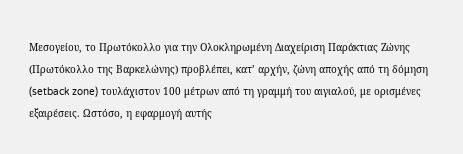Μεσογείου, το Πρωτόκολλο για την Ολοκληρωμένη Διαχείριση Παράκτιας Ζώνης (Πρωτόκολλο της Βαρκελώνης) προβλέπει, κατ’ αρχήν, ζώνη αποχής από τη δόμηση (setback zone) τουλάχιστον 100 μέτρων από τη γραμμή του αιγιαλού, με ορισμένες εξαιρέσεις. Ωστόσο, η εφαρμογή αυτής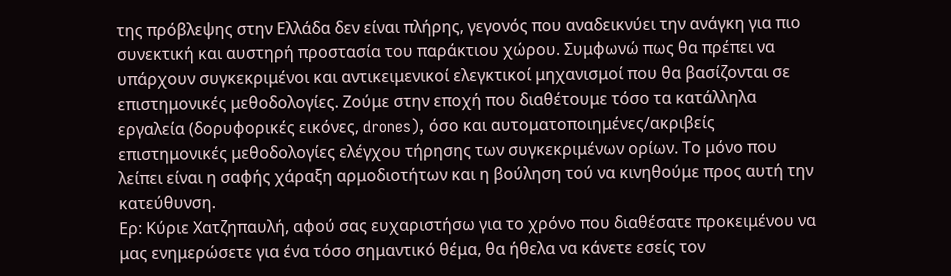της πρόβλεψης στην Ελλάδα δεν είναι πλήρης, γεγονός που αναδεικνύει την ανάγκη για πιο συνεκτική και αυστηρή προστασία του παράκτιου χώρου. Συμφωνώ πως θα πρέπει να υπάρχουν συγκεκριμένοι και αντικειμενικοί ελεγκτικοί μηχανισμοί που θα βασίζονται σε επιστημονικές μεθοδολογίες. Ζούμε στην εποχή που διαθέτουμε τόσο τα κατάλληλα εργαλεία (δορυφορικές εικόνες, drones), όσο και αυτοματοποιημένες/ακριβείς επιστημονικές μεθοδολογίες ελέγχου τήρησης των συγκεκριμένων ορίων. Το μόνο που λείπει είναι η σαφής χάραξη αρμοδιοτήτων και η βούληση τού να κινηθούμε προς αυτή την κατεύθυνση.
Ερ: Κύριε Χατζηπαυλή, αφού σας ευχαριστήσω για το χρόνο που διαθέσατε προκειμένου να μας ενημερώσετε για ένα τόσο σημαντικό θέμα, θα ήθελα να κάνετε εσείς τον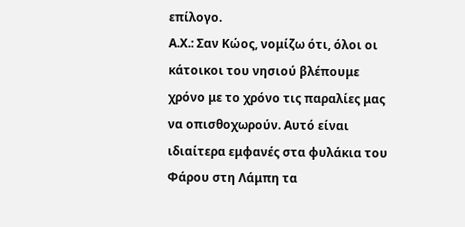επίλογο.
Α.Χ.: Σαν Κώος, νομίζω ότι, όλοι οι κάτοικοι του νησιού βλέπουμε χρόνο με το χρόνο τις παραλίες μας να οπισθοχωρούν. Αυτό είναι ιδιαίτερα εμφανές στα φυλάκια του Φάρου στη Λάμπη τα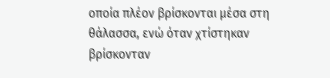οποία πλέον βρίσκονται μέσα στη θάλασσα, ενώ όταν χτίστηκαν βρίσκονταν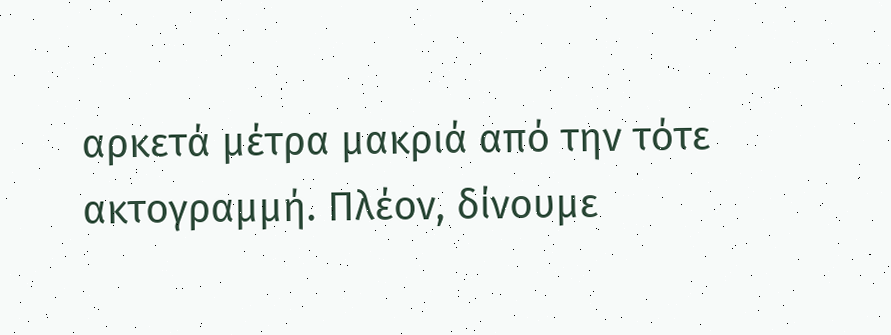αρκετά μέτρα μακριά από την τότε ακτογραμμή. Πλέον, δίνουμε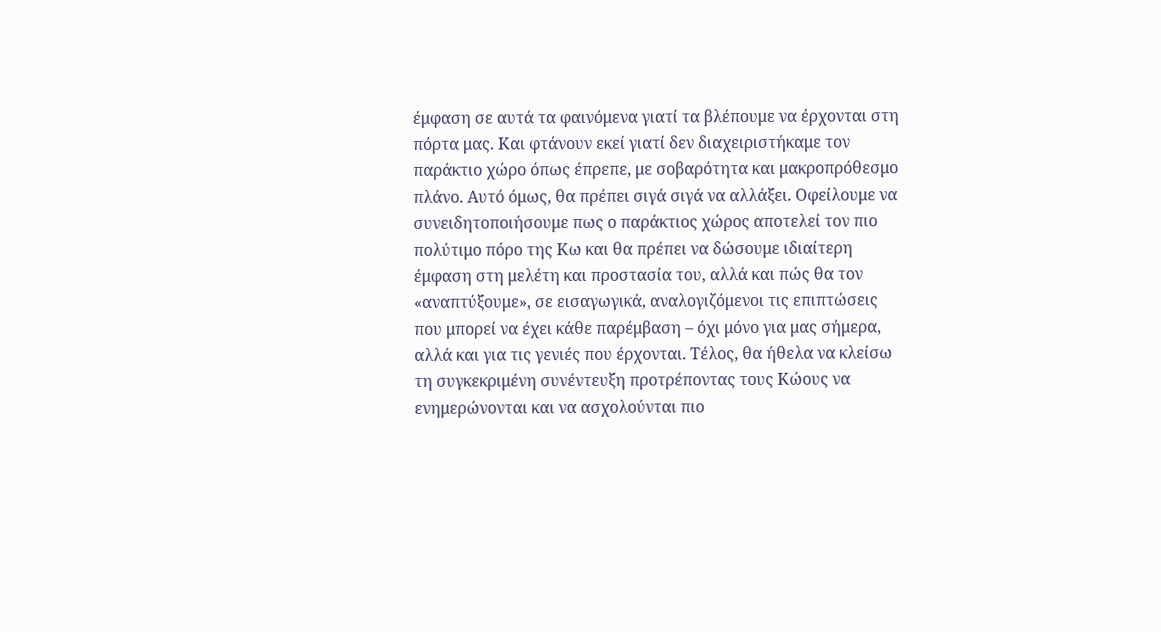έμφαση σε αυτά τα φαινόμενα γιατί τα βλέπουμε να έρχονται στη πόρτα μας. Και φτάνουν εκεί γιατί δεν διαχειριστήκαμε τον παράκτιο χώρο όπως έπρεπε, με σοβαρότητα και μακροπρόθεσμο πλάνο. Αυτό όμως, θα πρέπει σιγά σιγά να αλλάξει. Οφείλουμε να συνειδητοποιήσουμε πως ο παράκτιος χώρος αποτελεί τον πιο πολύτιμο πόρο της Κω και θα πρέπει να δώσουμε ιδιαίτερη έμφαση στη μελέτη και προστασία του, αλλά και πώς θα τον «αναπτύξουμε», σε εισαγωγικά, αναλογιζόμενοι τις επιπτώσεις που μπορεί να έχει κάθε παρέμβαση – όχι μόνο για μας σήμερα, αλλά και για τις γενιές που έρχονται. Τέλος, θα ήθελα να κλείσω τη συγκεκριμένη συνέντευξη προτρέποντας τους Κώους να ενημερώνονται και να ασχολούνται πιο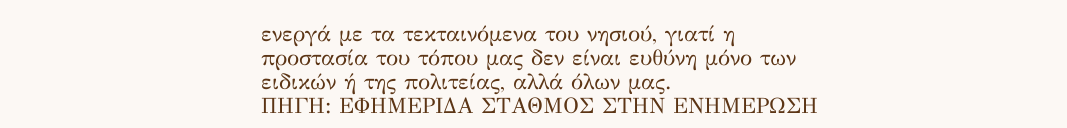ενεργά με τα τεκταινόμενα του νησιού, γιατί η προστασία του τόπου μας δεν είναι ευθύνη μόνο των ειδικών ή της πολιτείας, αλλά όλων μας.
ΠΗΓΗ: ΕΦΗΜΕΡΙΔΑ ΣΤΑΘΜΟΣ ΣΤΗΝ ΕΝΗΜΕΡΩΣΗ